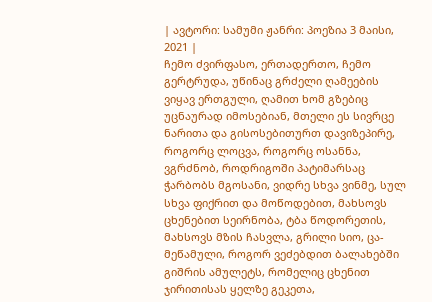| ავტორი: სამუმი ჟანრი: პოეზია 3 მაისი, 2021 |
ჩემო ძვირფასო, ერთადერთო, ჩემო გერტრუდა, უწინაც გრძელი ღამეების ვიყავ ერთგული, ღამით ხომ გზებიც უცნაურად იმოსებიან, მთელი ეს სივრცე ნარითა და გისოსებითურთ დავიზეპირე, როგორც ლოცვა, როგორც ოსანნა, ვგრძნობ, როდრიგოში პატიმარსაც ჭარბობს მგოსანი, ვიდრე სხვა ვინმე, სულ სხვა ფიქრით და მოწოდებით, მახსოვს ცხენებით სეირნობა, ტბა წოდორეთის, მახსოვს მზის ჩასვლა, გრილი სიო, ცა-მეწამული, როგორ ვეძებდით ბალახებში გიშრის ამულეტს, რომელიც ცხენით ჯირითისას ყელზე გეკეთა,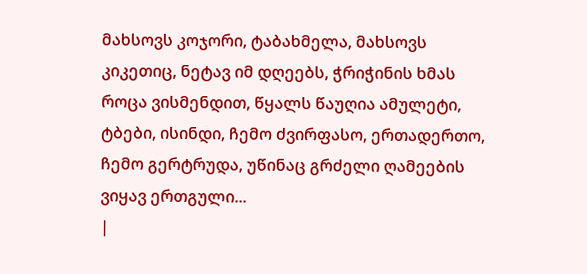მახსოვს კოჯორი, ტაბახმელა, მახსოვს კიკეთიც, ნეტავ იმ დღეებს, ჭრიჭინის ხმას როცა ვისმენდით, წყალს წაუღია ამულეტი, ტბები, ისინდი, ჩემო ძვირფასო, ერთადერთო, ჩემო გერტრუდა, უწინაც გრძელი ღამეების ვიყავ ერთგული...
|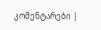კომენტარები |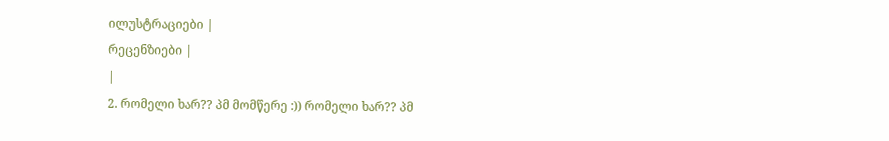ილუსტრაციები |
რეცენზიები |
|
2. რომელი ხარ?? პმ მომწერე :)) რომელი ხარ?? პმ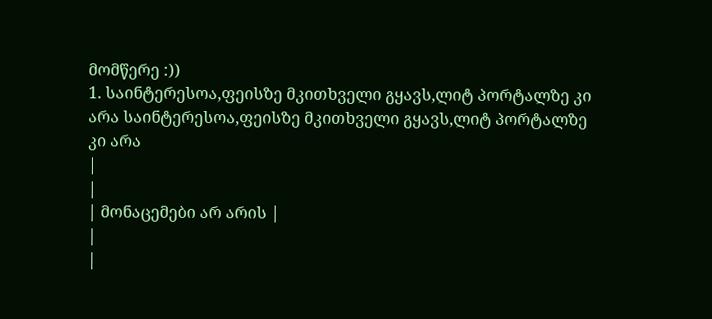მომწერე :))
1. საინტერესოა,ფეისზე მკითხველი გყავს,ლიტ პორტალზე კი არა საინტერესოა,ფეისზე მკითხველი გყავს,ლიტ პორტალზე კი არა
|
|
| მონაცემები არ არის |
|
|